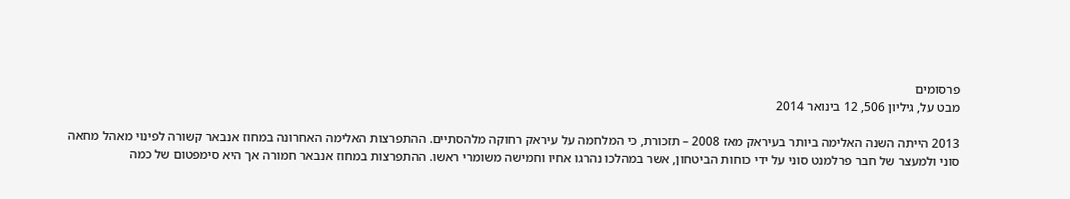פרסומים
מבט על, גיליון 506, 12 בינואר 2014

2013 הייתה השנה האלימה ביותר בעיראק מאז 2008 – תזכורת, כי המלחמה על עיראק רחוקה מלהסתיים. ההתפרצות האלימה האחרונה במחוז אנבאר קשורה לפינוי מאהל מחאה סוני ולמעצר של חבר פרלמנט סוני על ידי כוחות הביטחון, אשר במהלכו נהרגו אחיו וחמישה משומרי ראשו. ההתפרצות במחוז אנבאר חמורה אך היא סימפטום של כמה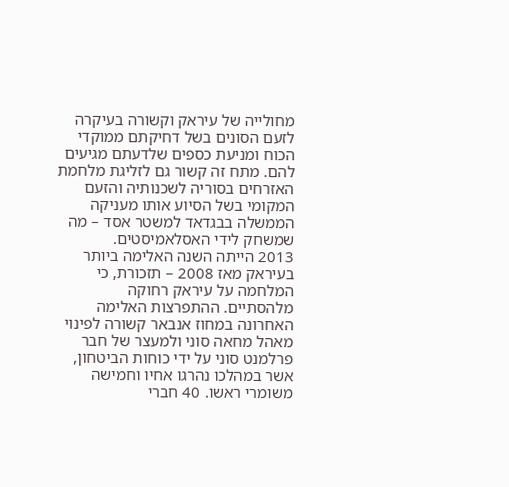מחולייה של עיראק וקשורה בעיקרה לזעם הסונים בשל דחיקתם ממוקדי הכוח ומניעת כספים שלדעתם מגיעים להם. מתח זה קשור גם לזליגת מלחמת האזרחים בסוריה לשכנותיה והזעם המקומי בשל הסיוע אותו מעניקה הממשלה בבגדאד למשטר אסד – מה שמשחק לידי האסלאמיסטים.
2013 הייתה השנה האלימה ביותר בעיראק מאז 2008 – תזכורת, כי המלחמה על עיראק רחוקה מלהסתיים. ההתפרצות האלימה האחרונה במחוז אנבאר קשורה לפינוי מאהל מחאה סוני ולמעצר של חבר פרלמנט סוני על ידי כוחות הביטחון, אשר במהלכו נהרגו אחיו וחמישה משומרי ראשו. 40 חברי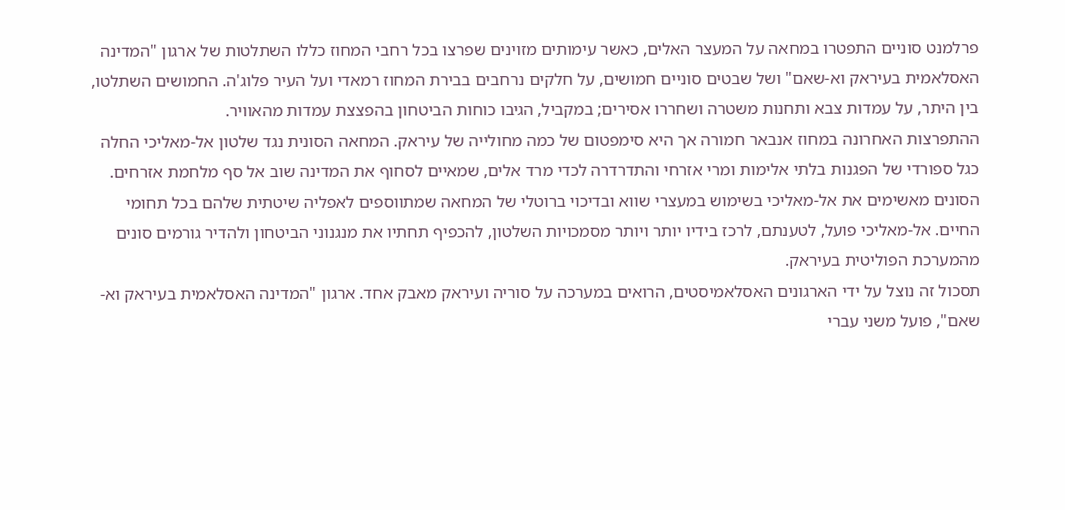פרלמנט סוניים התפטרו במחאה על המעצר האלים, כאשר עימותים מזוינים שפרצו בכל רחבי המחוז כללו השתלטות של ארגון "המדינה האסלאמית בעיראק וא-שאם" ושל שבטים סוניים חמושים, על חלקים נרחבים בבירת המחוז רמאדי ועל העיר פלוג'ה. החמושים השתלטו, בין היתר, על עמדות צבא ותחנות משטרה ושחררו אסירים; במקביל, הגיבו כוחות הביטחון בהפצצת עמדות מהאוויר.
ההתפרצות האחרונה במחוז אנבאר חמורה אך היא סימפטום של כמה מחולייה של עיראק. המחאה הסונית נגד שלטון אל-מאליכי החלה כגל ספורדי של הפגנות בלתי אלימות ומרי אזרחי והתדרדרה לכדי מרד אלים, שמאיים לסחוף את המדינה שוב אל סף מלחמת אזרחים. הסונים מאשימים את אל-מאליכי בשימוש במעצרי שווא ובדיכוי ברוטלי של המחאה שמתווספים לאפליה שיטתית שלהם בכל תחומי החיים. אל-מאליכי פועל, לטענתם, לרכז בידיו יותר ויותר מסמכויות השלטון, להכפיף תחתיו את מנגנוני הביטחון ולהדיר גורמים סונים מהמערכת הפוליטית בעיראק.
תסכול זה נוצל על ידי הארגונים האסלאמיסטים, הרואים במערכה על סוריה ועיראק מאבק אחד. ארגון "המדינה האסלאמית בעיראק וא-שאם", פועל משני עברי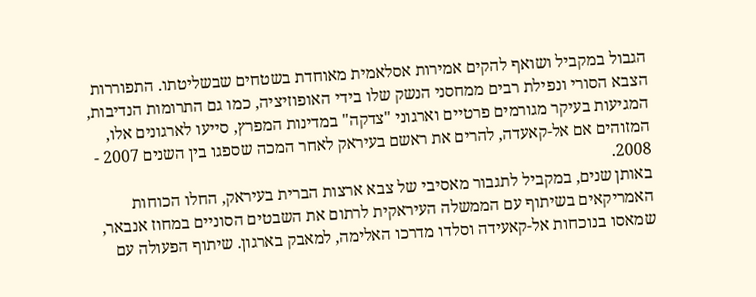הגבול במקביל ושואף להקים אמירות אסלאמית מאוחדת בשטחים שבשליטתו. התפוררות הצבא הסורי ונפילת רבים ממחסני הנשק שלו בידי האופוזיציה, כמו גם התרומות הנדיבות, המגיעות בעיקר מגורמים פרטיים וארגוני "צדקה" במדינות המפרץ, סייעו לארגונים אלו, המזוהים אם אל-קאעדה, להרים את ראשם בעיראק לאחר המכה שספגו בין השנים 2007 - 2008.
באותן שנים, במקביל לתגבור מאסיבי של צבא ארצות הברית בעיראק, החלו הכוחות האמריקאים בשיתוף עם הממשלה העיראקית לרתום את השבטים הסוניים במחוז אנבאר, שמאסו בנוכחות אל-קאעידה וסלדו מדרכו האלימה, למאבק בארגון. שיתוף הפעולה עם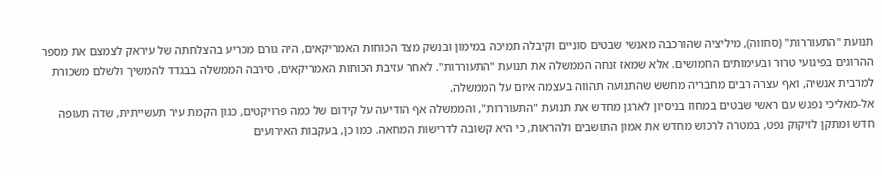תנועת "התעוררות" (סחווה), מיליציה שהורכבה מאנשי שבטים סוניים וקיבלה תמיכה במימון ובנשק מצד הכוחות האמריקאים, היה גורם מכריע בהצלחתה של עיראק לצמצם את מספר ההרוגים בפיגועי טרור ובעימותים החמושים. אלא שמאז זנחה הממשלה את תנועת "התעוררות". לאחר עזיבת הכוחות האמריקאים, סירבה הממשלה בבגדד להמשיך ולשלם משכורת למרבית אנשיה, ואף עצרה רבים מחבריה מחשש שהתנועה תהווה בעצמה איום על הממשלה.
אל-מאליכי נפגש עם ראשי שבטים במחוז בניסיון לארגן מחדש את תנועת "התעוררות", והממשלה אף הודיעה על קידום של כמה פרויקטים, כגון הקמת עיר תעשייתית, שדה תעופה חדש ומתקן לזיקוק נפט, במטרה לרכוש מחדש את אמון התושבים ולהראות, כי היא קשובה לדרישות המחאה. כמו כן, בעקבות האירועים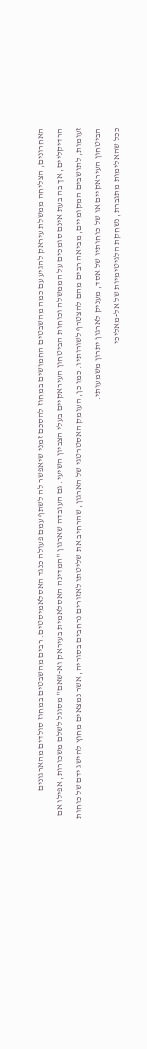האחרונים, הצליחה ממשלת עיראק להגיע עם כמה מהשבטים החמושים במחוז להסכם זמני שיאפשר לה לשתף עמם פעולה כנגד האסלאמיסטים. רבים מהשבטים במחוז סולדים מהארגונים הרדיקליים, אך בה בעת אינם סומכים על הממשלה וכוחות הביטחון העיראקיים בעלי הצביון השיעי. גם העובדה שארגון "המדינה האסלאמית בעיראק וא-שאם" מסוגל לשלם משכורות, אפילו אם זעומות, לתושבים המקומיים, מביאה רבים מהם להצטרף לשורותיו. כמו כן, העומק האסטרטגי של הארגון, שהרחיב את שליטתו לאזורים נרחבים בסוריה, אשר נמצאים מחוץ להישג ידם של כוחות הביטחון העיראקיים או של כוחותיו של אסד, מעניק לארגון יתרון משמעותי.
ככל שהאלימות מתגברת, נשחקת הלגיטימיות של אל-מאליכי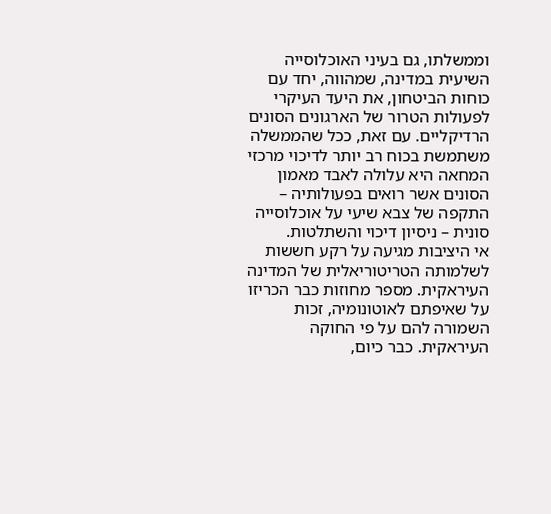וממשלתו, גם בעיני האוכלוסייה השיעית במדינה, שמהווה, יחד עם כוחות הביטחון, את היעד העיקרי לפעולות הטרור של הארגונים הסונים הרדיקליים. עם זאת, ככל שהממשלה משתמשת בכוח רב יותר לדיכוי מרכזי המחאה היא עלולה לאבד מאמון הסונים אשר רואים בפעולותיה – התקפה של צבא שיעי על אוכלוסייה סונית – ניסיון דיכוי והשתלטות.
אי היציבות מגיעה על רקע חששות לשלמותה הטריטוריאלית של המדינה העיראקית. מספר מחוזות כבר הכריזו על שאיפתם לאוטונומיה, זכות השמורה להם על פי החוקה העיראקית. כבר כיום,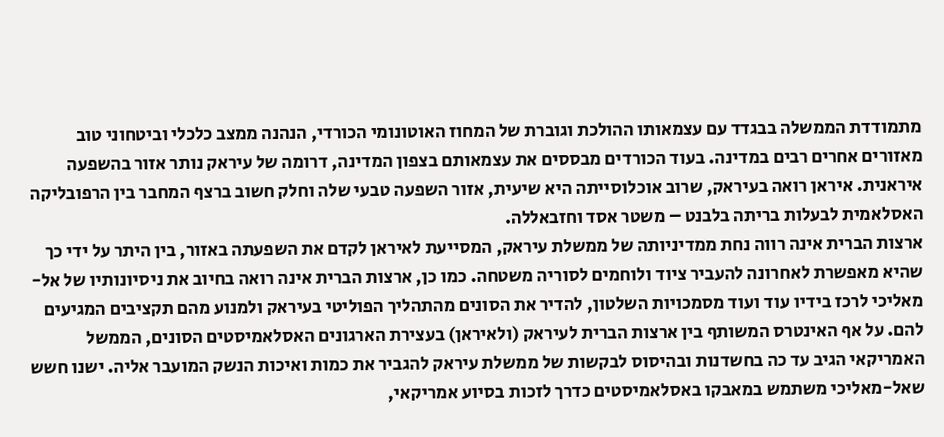מתמודדת הממשלה בבגדד עם עצמאותו ההולכת וגוברת של המחוז האוטונומי הכורדי, הנהנה ממצב כלכלי וביטחוני טוב מאזורים אחרים רבים במדינה. בעוד הכורדים מבססים את עצמאותם בצפון המדינה, דרומה של עיראק נותר אזור בהשפעה איראנית. איראן רואה בעיראק, שרוב אוכלוסייתה היא שיעית, אזור השפעה טבעי שלה וחלק חשוב ברצף המחבר בין הרפובליקה האסלאמית לבעלות בריתה בלבנט – משטר אסד וחזבאללה.
ארצות הברית אינה רווה נחת ממדיניותה של ממשלת עיראק, המסייעת לאיראן לקדם את השפעתה באזור, בין היתר על ידי כך שהיא מאפשרת לאחרונה להעביר ציוד ולוחמים לסוריה משטחה. כמו כן, ארצות הברית אינה רואה בחיוב את ניסיונותיו של אל-מאליכי לרכז בידיו עוד ועוד מסמכויות השלטון, להדיר את הסונים מהתהליך הפוליטי בעיראק ולמנוע מהם תקציבים המגיעים להם. על אף האינטרס המשותף בין ארצות הברית לעיראק (ולאיראן) בעצירת הארגונים האסלאמיסטים הסונים, הממשל האמריקאי הגיב עד כה בחשדנות ובהיסוס לבקשות של ממשלת עיראק להגביר את כמות ואיכות הנשק המועבר אליה. ישנו חשש שאל-מאליכי משתמש במאבקו באסלאמיסטים כדרך לזכות בסיוע אמריקאי,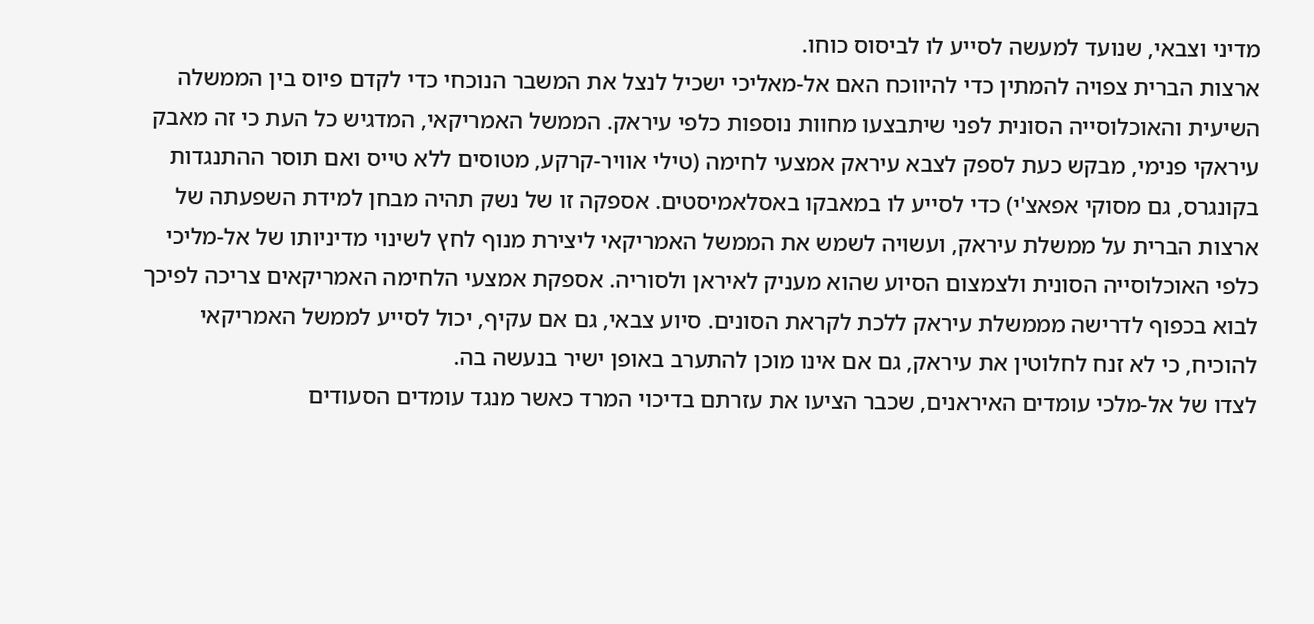מדיני וצבאי, שנועד למעשה לסייע לו לביסוס כוחו.
ארצות הברית צפויה להמתין כדי להיווכח האם אל-מאליכי ישכיל לנצל את המשבר הנוכחי כדי לקדם פיוס בין הממשלה השיעית והאוכלוסייה הסונית לפני שיתבצעו מחוות נוספות כלפי עיראק. הממשל האמריקאי, המדגיש כל העת כי זה מאבק עיראקי פנימי, מבקש כעת לספק לצבא עיראק אמצעי לחימה (טילי אוויר-קרקע, מטוסים ללא טייס ואם תוסר ההתנגדות בקונגרס, גם מסוקי אפאצ'י) כדי לסייע לו במאבקו באסלאמיסטים. אספקה זו של נשק תהיה מבחן למידת השפעתה של ארצות הברית על ממשלת עיראק, ועשויה לשמש את הממשל האמריקאי ליצירת מנוף לחץ לשינוי מדיניותו של אל-מליכי כלפי האוכלוסייה הסונית ולצמצום הסיוע שהוא מעניק לאיראן ולסוריה. אספקת אמצעי הלחימה האמריקאים צריכה לפיכך לבוא בכפוף לדרישה מממשלת עיראק ללכת לקראת הסונים. סיוע צבאי, גם אם עקיף, יכול לסייע לממשל האמריקאי להוכיח, כי לא זנח לחלוטין את עיראק, גם אם אינו מוכן להתערב באופן ישיר בנעשה בה.
לצדו של אל-מלכי עומדים האיראנים, שכבר הציעו את עזרתם בדיכוי המרד כאשר מנגד עומדים הסעודים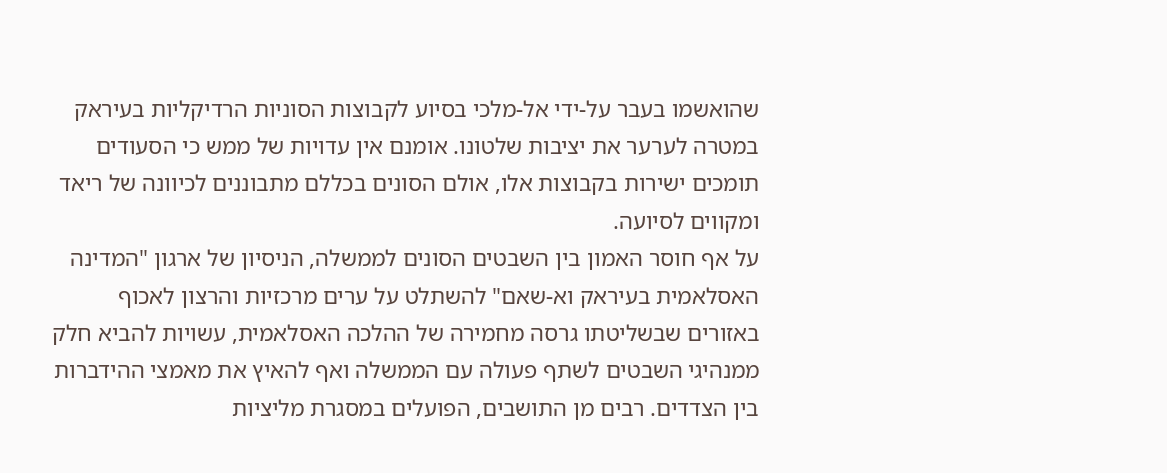שהואשמו בעבר על-ידי אל-מלכי בסיוע לקבוצות הסוניות הרדיקליות בעיראק במטרה לערער את יציבות שלטונו. אומנם אין עדויות של ממש כי הסעודים תומכים ישירות בקבוצות אלו, אולם הסונים בכללם מתבוננים לכיוונה של ריאד ומקווים לסיועה.
על אף חוסר האמון בין השבטים הסונים לממשלה, הניסיון של ארגון "המדינה האסלאמית בעיראק וא-שאם" להשתלט על ערים מרכזיות והרצון לאכוף באזורים שבשליטתו גרסה מחמירה של ההלכה האסלאמית, עשויות להביא חלק ממנהיגי השבטים לשתף פעולה עם הממשלה ואף להאיץ את מאמצי ההידברות בין הצדדים. רבים מן התושבים, הפועלים במסגרת מליציות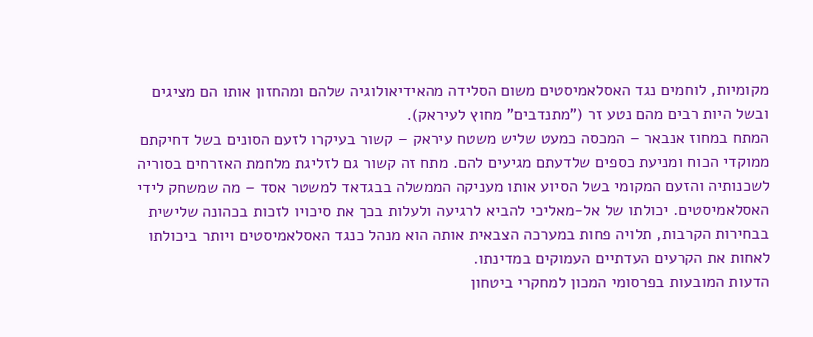מקומיות, לוחמים נגד האסלאמיסטים משום הסלידה מהאידיאולוגיה שלהם ומהחזון אותו הם מציגים ובשל היות רבים מהם נטע זר ("מתנדבים" מחוץ לעיראק).
המתח במחוז אנבאר – המכסה כמעט שליש משטח עיראק – קשור בעיקרו לזעם הסונים בשל דחיקתם ממוקדי הכוח ומניעת כספים שלדעתם מגיעים להם. מתח זה קשור גם לזליגת מלחמת האזרחים בסוריה לשכנותיה והזעם המקומי בשל הסיוע אותו מעניקה הממשלה בבגדאד למשטר אסד – מה שמשחק לידי האסלאמיסטים. יכולתו של אל-מאליכי להביא לרגיעה ולעלות בכך את סיכויו לזכות בכהונה שלישית בבחירות הקרבות, תלויה פחות במערכה הצבאית אותה הוא מנהל כנגד האסלאמיסטים ויותר ביכולתו לאחות את הקרעים העדתיים העמוקים במדינתו.
הדעות המובעות בפרסומי המכון למחקרי ביטחון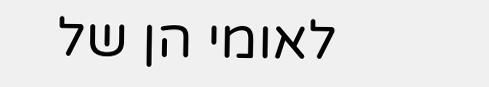לאומי הן של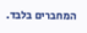המחברים בלבד.